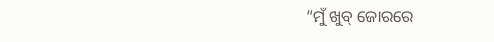“ମୁଁ ଖୁବ୍ ଜୋରରେ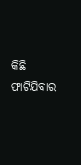କିଛି ଫାଟିଯିବାର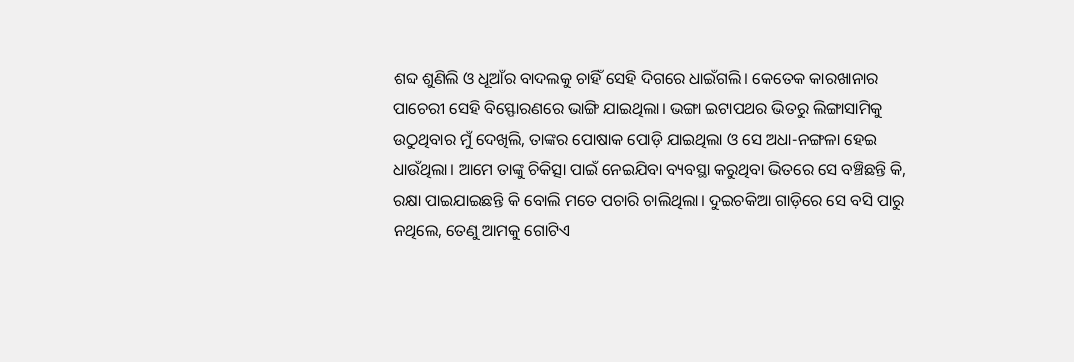ଶବ୍ଦ ଶୁଣିଲି ଓ ଧୂଆଁର ବାଦଲକୁ ଚାହିଁ ସେହି ଦିଗରେ ଧାଇଁଗଲି। କେତେକ କାରଖାନାର ପାଚେରୀ ସେହି ବିସ୍ଫୋରଣରେ ଭାଙ୍ଗି ଯାଇଥିଲା। ଭଙ୍ଗା ଇଟାପଥର ଭିତରୁ ଲିଙ୍ଗାସାମିକୁ ଉଠୁଥିବାର ମୁଁ ଦେଖିଲି, ତାଙ୍କର ପୋଷାକ ପୋଡ଼ି ଯାଇଥିଲା ଓ ସେ ଅଧା-ନଙ୍ଗଳା ହେଇ ଧାଉଁଥିଲା। ଆମେ ତାଙ୍କୁ ଚିକିତ୍ସା ପାଇଁ ନେଇଯିବା ବ୍ୟବସ୍ଥା କରୁଥିବା ଭିତରେ ସେ ବଞ୍ଚିଛନ୍ତି କି, ରକ୍ଷା ପାଇଯାଇଛନ୍ତି କି ବୋଲି ମତେ ପଚାରି ଚାଲିଥିଲା। ଦୁଇଚକିଆ ଗାଡ଼ିରେ ସେ ବସି ପାରୁ ନଥିଲେ, ତେଣୁ ଆମକୁ ଗୋଟିଏ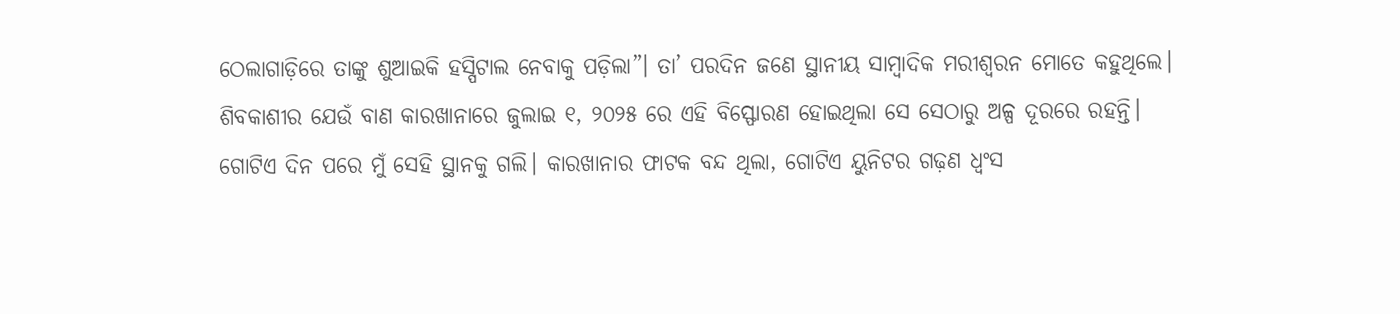ଠେଲାଗାଡ଼ିରେ ତାଙ୍କୁ ଶୁଆଇକି ହସ୍ପିଟାଲ ନେବାକୁ ପଡ଼ିଲା”। ତା’ ପରଦିନ ଜଣେ ସ୍ଥାନୀୟ ସାମ୍ବାଦିକ ମରୀଶ୍ଵରନ ମୋତେ କହୁଥିଲେ। ଶିବକାଶୀର ଯେଉଁ ବାଣ କାରଖାନାରେ ଜୁଲାଇ ୧, ୨୦୨୫ ରେ ଏହି ବିସ୍ଫୋରଣ ହୋଇଥିଲା ସେ ସେଠାରୁ ଅଳ୍ପ ଦୂରରେ ରହନ୍ତି।
ଗୋଟିଏ ଦିନ ପରେ ମୁଁ ସେହି ସ୍ଥାନକୁ ଗଲି। କାରଖାନାର ଫାଟକ ବନ୍ଦ ଥିଲା, ଗୋଟିଏ ୟୁନିଟର ଗଢ଼ଣ ଧ୍ଵଂସ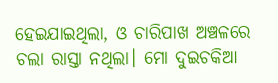ହେଇଯାଇଥିଲା, ଓ ଚାରିପାଖ ଅଞ୍ଚଳରେ ଚଲା ରାସ୍ତା ନଥିଲା। ମୋ ଦୁଇଚକିଆ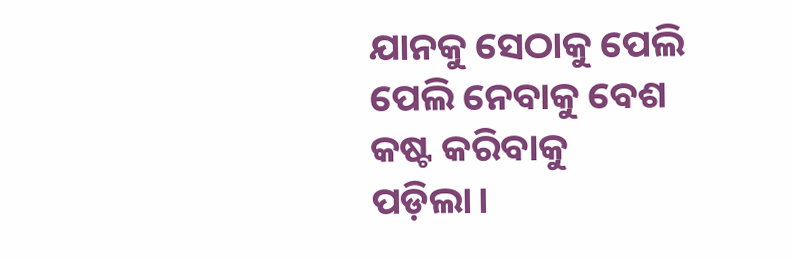ଯାନକୁ ସେଠାକୁ ପେଲି ପେଲି ନେବାକୁ ବେଶ କଷ୍ଟ କରିବାକୁ ପଡ଼ିଲା।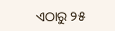ଏଠାରୁ ୨୫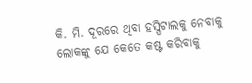କି. ମି. ଦୂରରେ ଥିବା ହସ୍ପିଟାଲକୁ ନେବାକୁ ଲୋକଙ୍କୁ ଯେ କେତେ କଷ୍ଟ କରିବାକୁ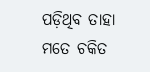ପଡ଼ିଥିବ ତାହା ମତେ ଚକିତ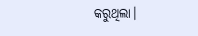କରୁଥିଲା।